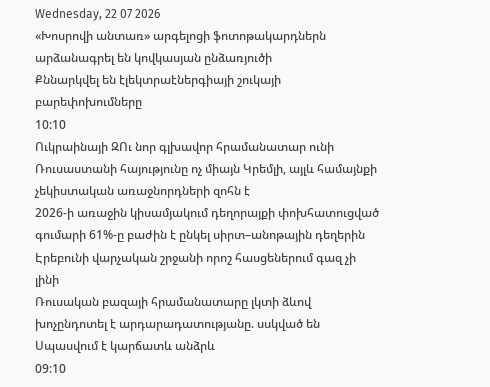Wednesday, 22 07 2026
«Խոսրովի անտառ» արգելոցի ֆոտոթակարդներն արձանագրել են կովկասյան ընձառյուծի
Քննարկվել են էլեկտրաէներգիայի շուկայի բարեփոխումները
10:10
Ուկրաինայի ԶՈւ նոր գլխավոր հրամանատար ունի
Ռուսաստանի հայությունը ոչ միայն Կրեմլի, այլև համայնքի չեկիստական առաջնորդների զոհն է
2026-ի առաջին կիսամյակում դեղորայքի փոխհատուցված գումարի 61%-ը բաժին է ընկել սիրտ–անոթային դեղերին
Էրեբունի վարչական շրջանի որոշ հասցեներում գազ չի լինի
Ռուսական բազայի հրամանատարը լկտի ձևով խոչընդոտել է արդարադատությանը. սսկված են
Սպասվում է կարճատև անձրև
09:10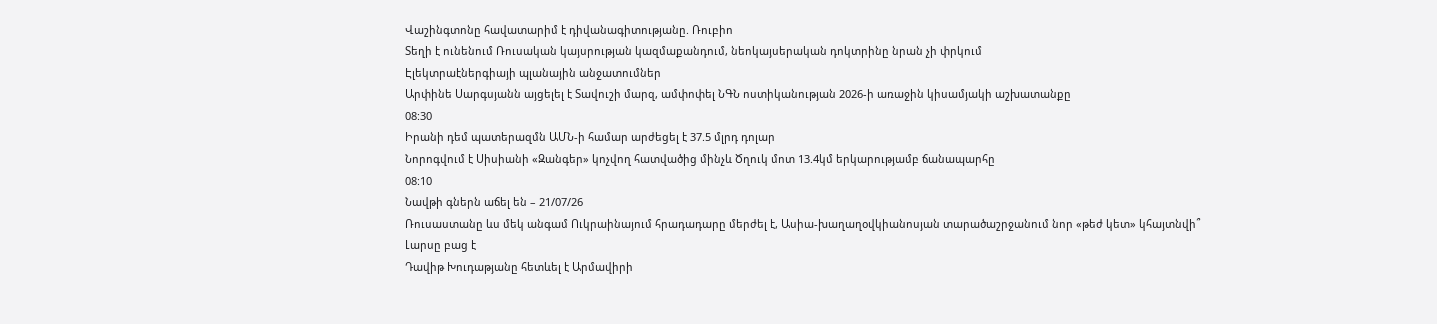Վաշինգտոնը հավատարիմ է դիվանագիտությանը. Ռուբիո
Տեղի է ունենում Ռուսական կայսրության կազմաքանդում, նեոկայսերական դոկտրինը նրան չի փրկում
Էլեկտրաէներգիայի պլանային անջատումներ
Արփինե Սարգսյանն այցելել է Տավուշի մարզ, ամփոփել ՆԳՆ ոստիկանության 2026-ի առաջին կիսամյակի աշխատանքը
08:30
Իրանի դեմ պատերազմն ԱՄՆ-ի համար արժեցել է 37.5 մլրդ դոլար
Նորոգվում է Սիսիանի «Զանգեր» կոչվող հատվածից մինչև Ծղուկ մոտ 13.4կմ երկարությամբ ճանապարհը
08:10
Նավթի գներն աճել են – 21/07/26
Ռուսաստանը ևս մեկ անգամ Ուկրաինայում հրադադարը մերժել է, Ասիա-խաղաղօվկիանոսյան տարածաշրջանում նոր «թեժ կետ» կհայտնվի՞
Լարսը բաց է
Դավիթ Խուդաթյանը հետևել է Արմավիրի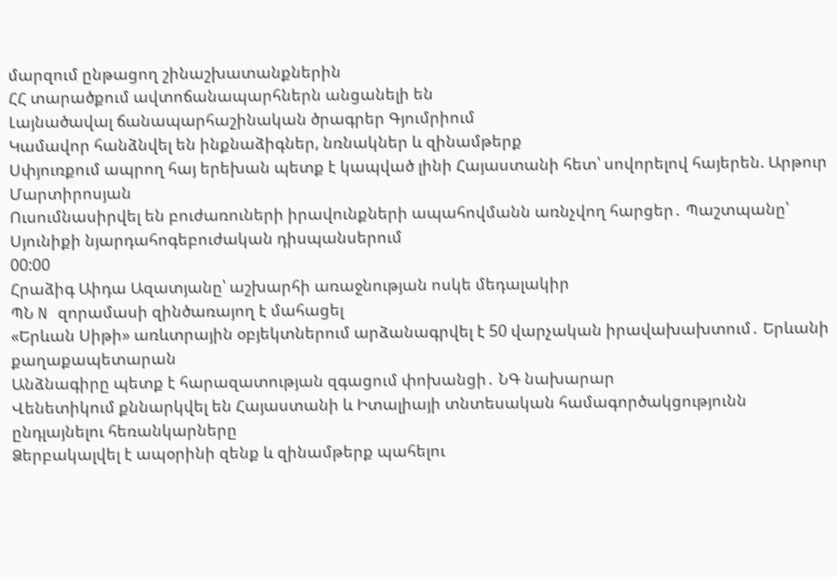մարզում ընթացող շինաշխատանքներին
ՀՀ տարածքում ավտոճանապարհներն անցանելի են
Լայնածավալ ճանապարհաշինական ծրագրեր Գյումրիում
Կամավոր հանձնվել են ինքնաձիգներ, նռնակներ և զինամթերք
Սփյուռքում ապրող հայ երեխան պետք է կապված լինի Հայաստանի հետ՝ սովորելով հայերեն. Արթուր Մարտիրոսյան
Ուսումնասիրվել են բուժառուների իրավունքների ապահովմանն առնչվող հարցեր․ Պաշտպանը՝ Սյունիքի նյարդահոգեբուժական դիսպանսերում
00:00
Հրաձիգ Աիդա Ազատյանը՝ աշխարհի առաջնության ոսկե մեդալակիր
ՊՆ N զորամասի զինծառայող է մահացել
«Երևան Սիթի» առևտրային օբյեկտներում արձանագրվել է 50 վարչական իրավախախտում․ Երևանի քաղաքապետարան
Անձնագիրը պետք է հարազատության զգացում փոխանցի․ ՆԳ նախարար
Վենետիկում քննարկվել են Հայաստանի և Իտալիայի տնտեսական համագործակցությունն ընդլայնելու հեռանկարները
Ձերբակալվել է ապօրինի զենք և զինամթերք պահելու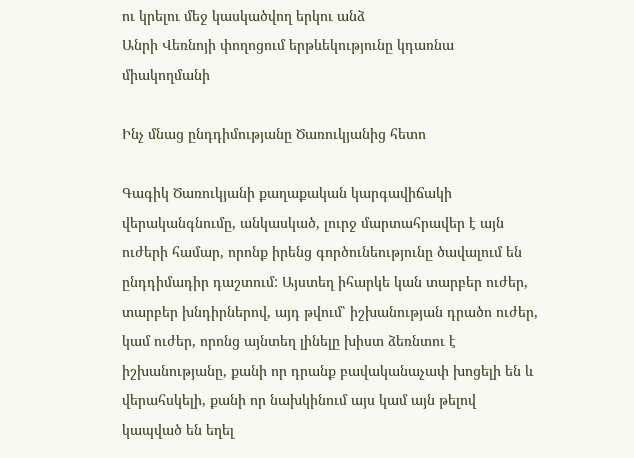ու կրելու մեջ կասկածվող երկու անձ
Անրի Վեռնոյի փողոցում երթևեկությունը կդառնա միակողմանի

Ինչ մնաց ընդդիմությանը Ծառուկյանից հետո

Գագիկ Ծառուկյանի քաղաքական կարգավիճակի վերականգնումը, անկասկած, լուրջ մարտահրավեր է այն ուժերի համար, որոնք իրենց գործունեությունը ծավալում են ընդդիմադիր դաշտում: Այստեղ իհարկե կան տարբեր ուժեր, տարբեր խնդիրներով, այդ թվում՝ իշխանության դրածո ուժեր, կամ ուժեր, որոնց այնտեղ լինելը խիստ ձեռնտու է իշխանությանը, քանի որ դրանք բավականաչափ խոցելի են և վերահսկելի, քանի որ նախկինում այս կամ այն թելով կապված են եղել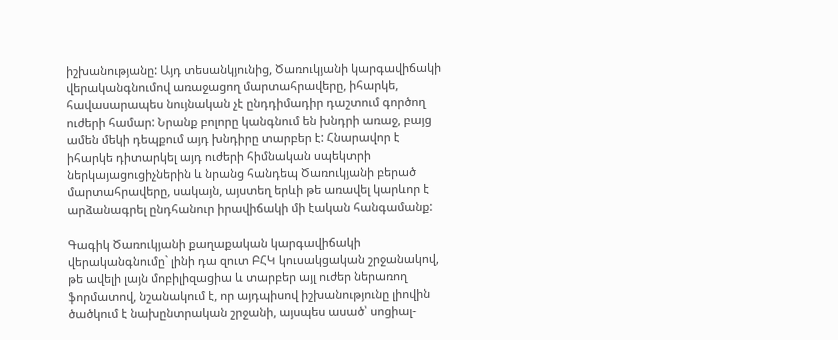իշխանությանը: Այդ տեսանկյունից, Ծառուկյանի կարգավիճակի վերականգնումով առաջացող մարտահրավերը, իհարկե, հավասարապես նույնական չէ ընդդիմադիր դաշտում գործող ուժերի համար: Նրանք բոլորը կանգնում են խնդրի առաջ, բայց ամեն մեկի դեպքում այդ խնդիրը տարբեր է: Հնարավոր է իհարկե դիտարկել այդ ուժերի հիմնական սպեկտրի ներկայացուցիչներին և նրանց հանդեպ Ծառուկյանի բերած մարտահրավերը, սակայն, այստեղ երևի թե առավել կարևոր է արձանագրել ընդհանուր իրավիճակի մի էական հանգամանք:

Գագիկ Ծառուկյանի քաղաքական կարգավիճակի վերականգնումը` լինի դա զուտ ԲՀԿ կուսակցական շրջանակով, թե ավելի լայն մոբիլիզացիա և տարբեր այլ ուժեր ներառող ֆորմատով, նշանակում է, որ այդպիսով իշխանությունը լիովին ծածկում է նախընտրական շրջանի, այսպես ասած՝ սոցիալ-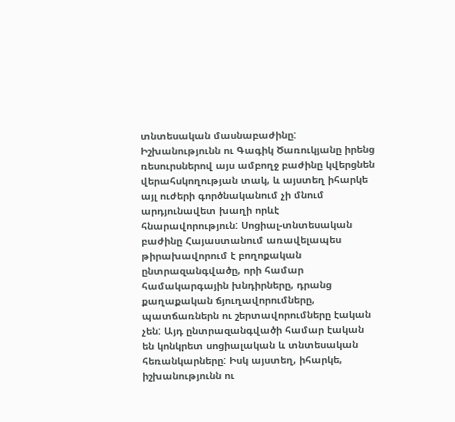տնտեսական մասնաբաժինը: Իշխանությունն ու Գագիկ Ծառուկյանը իրենց ռեսուրսներով այս ամբողջ բաժինը կվերցնեն վերահսկողության տակ, և այստեղ իհարկե այլ ուժերի գործնականում չի մնում արդյունավետ խաղի որևէ հնարավորություն: Սոցիալ-տնտեսական բաժինը Հայաստանում առավելապես թիրախավորում է բողոքական ընտրազանգվածը, որի համար համակարգային խնդիրները, դրանց քաղաքական ճյուղավորումները, պատճառներն ու շերտավորումները էական չեն: Այդ ընտրազանգվածի համար էական են կոնկրետ սոցիալական և տնտեսական հեռանկարները: Իսկ այստեղ, իհարկե, իշխանությունն ու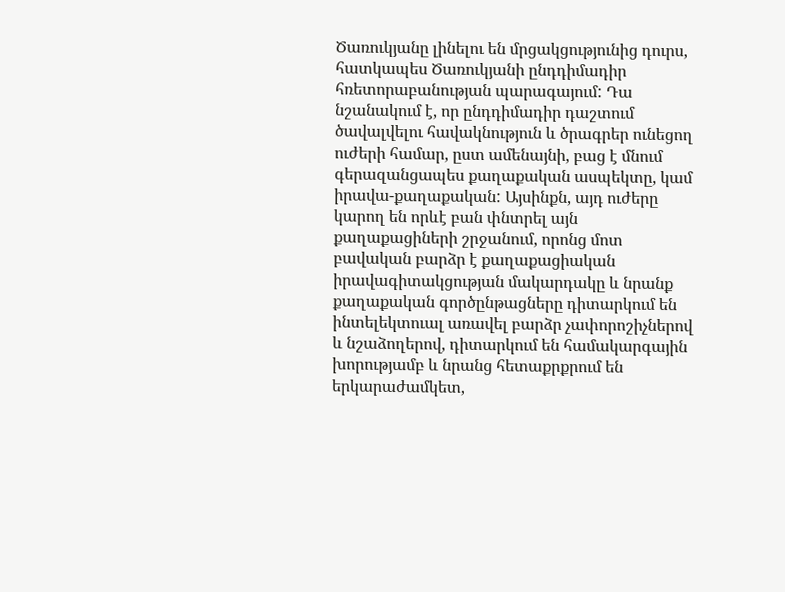Ծառուկյանը լինելու են մրցակցությունից դուրս, հատկապես Ծառուկյանի ընդդիմադիր հռետորաբանության պարագայում: Դա նշանակում է, որ ընդդիմադիր դաշտում ծավալվելու հավակնություն և ծրագրեր ունեցող ուժերի համար, ըստ ամենայնի, բաց է մնում գերազանցապես քաղաքական ասպեկտը, կամ իրավա-քաղաքական: Այսինքն, այդ ուժերը կարող են որևէ բան փնտրել այն քաղաքացիների շրջանում, որոնց մոտ բավական բարձր է քաղաքացիական իրավագիտակցության մակարդակը և նրանք քաղաքական գործընթացները դիտարկում են ինտելեկտուալ առավել բարձր չափորոշիչներով և նշաձողերով, դիտարկում են համակարգային խորությամբ և նրանց հետաքրքրում են երկարաժամկետ,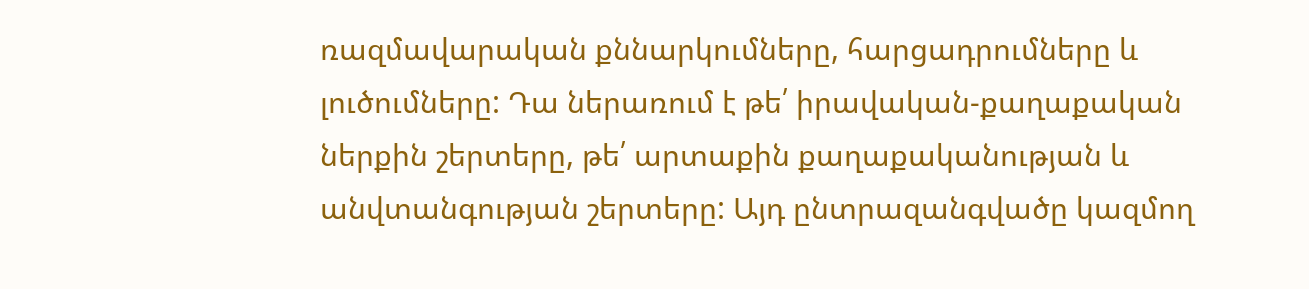ռազմավարական քննարկումները, հարցադրումները և լուծումները: Դա ներառում է թե՛ իրավական-քաղաքական ներքին շերտերը, թե՛ արտաքին քաղաքականության և անվտանգության շերտերը: Այդ ընտրազանգվածը կազմող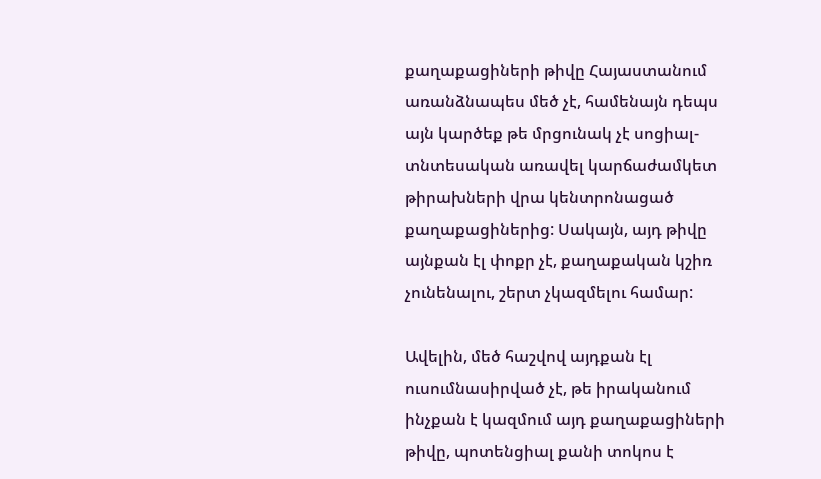քաղաքացիների թիվը Հայաստանում առանձնապես մեծ չէ, համենայն դեպս այն կարծեք թե մրցունակ չէ սոցիալ-տնտեսական առավել կարճաժամկետ թիրախների վրա կենտրոնացած քաղաքացիներից: Սակայն, այդ թիվը այնքան էլ փոքր չէ, քաղաքական կշիռ չունենալու, շերտ չկազմելու համար:

Ավելին, մեծ հաշվով այդքան էլ ուսումնասիրված չէ, թե իրականում ինչքան է կազմում այդ քաղաքացիների թիվը, պոտենցիալ քանի տոկոս է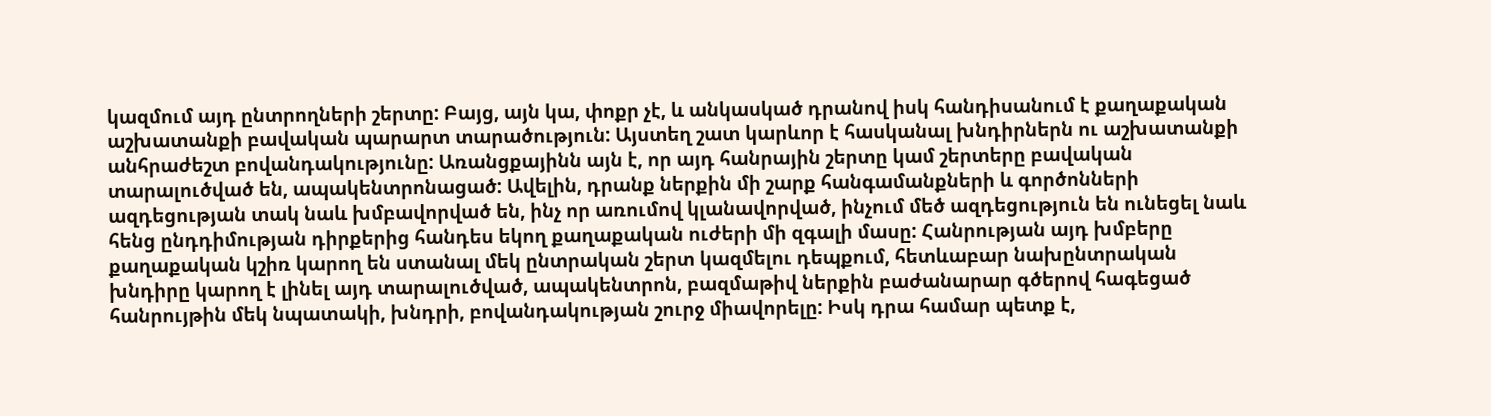կազմում այդ ընտրողների շերտը: Բայց, այն կա, փոքր չէ, և անկասկած դրանով իսկ հանդիսանում է քաղաքական աշխատանքի բավական պարարտ տարածություն: Այստեղ շատ կարևոր է հասկանալ խնդիրներն ու աշխատանքի անհրաժեշտ բովանդակությունը: Առանցքայինն այն է, որ այդ հանրային շերտը կամ շերտերը բավական տարալուծված են, ապակենտրոնացած: Ավելին, դրանք ներքին մի շարք հանգամանքների և գործոնների ազդեցության տակ նաև խմբավորված են, ինչ որ առումով կլանավորված, ինչում մեծ ազդեցություն են ունեցել նաև հենց ընդդիմության դիրքերից հանդես եկող քաղաքական ուժերի մի զգալի մասը: Հանրության այդ խմբերը քաղաքական կշիռ կարող են ստանալ մեկ ընտրական շերտ կազմելու դեպքում, հետևաբար նախընտրական խնդիրը կարող է լինել այդ տարալուծված, ապակենտրոն, բազմաթիվ ներքին բաժանարար գծերով հագեցած հանրույթին մեկ նպատակի, խնդրի, բովանդակության շուրջ միավորելը: Իսկ դրա համար պետք է,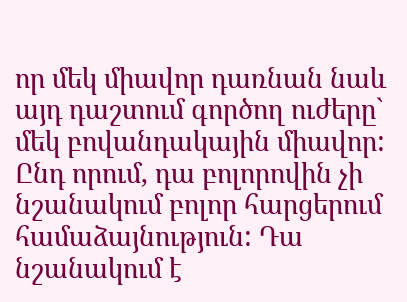որ մեկ միավոր դառնան նաև այդ դաշտում գործող ուժերը` մեկ բովանդակային միավոր: Ընդ որում, դա բոլորովին չի նշանակում բոլոր հարցերում համաձայնություն: Դա նշանակում է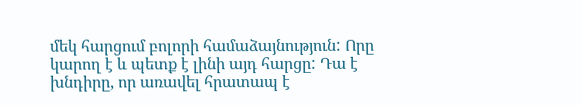մեկ հարցում բոլորի համաձայնություն: Որը կարող է և պետք է լինի այդ հարցը: Դա է խնդիրը, որ առավել հրատապ է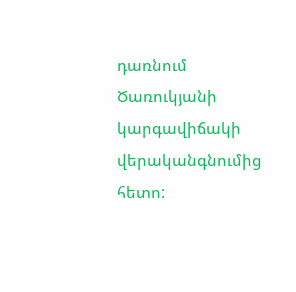դառնում Ծառուկյանի կարգավիճակի վերականգնումից հետո: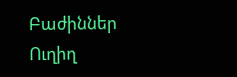Բաժիններ
Ուղիղ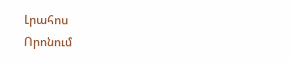Լրահոս
Որոնում